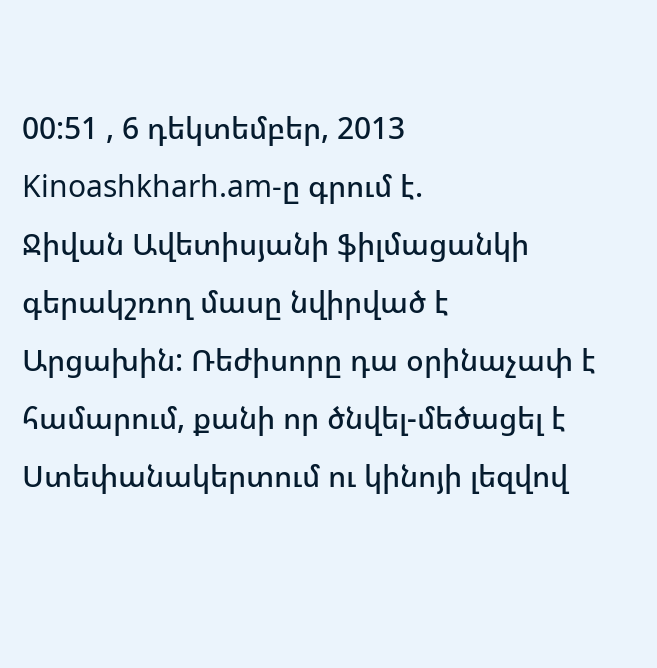00:51 , 6 դեկտեմբեր, 2013
Kinoashkharh.am-ը գրում է.
Ջիվան Ավետիսյանի ֆիլմացանկի գերակշռող մասը նվիրված է Արցախին: Ռեժիսորը դա օրինաչափ է համարում, քանի որ ծնվել-մեծացել է Ստեփանակերտում ու կինոյի լեզվով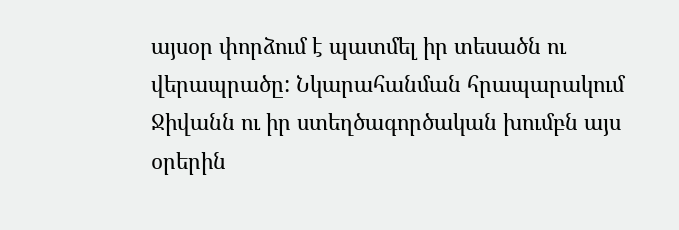այսօր փորձում է պատմել իր տեսածն ու վերապրածը: Նկարահանման հրապարակում Ջիվանն ու իր ստեղծագործական խումբն այս օրերին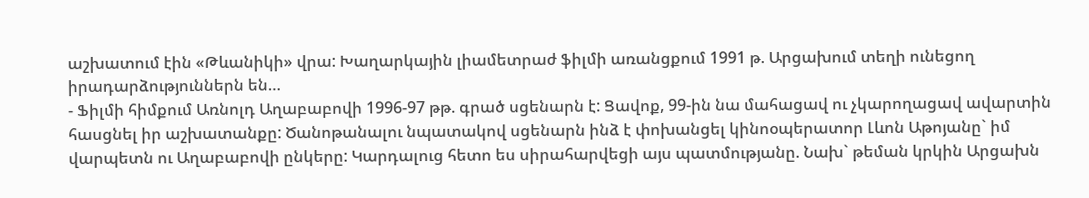աշխատում էին «Թևանիկի» վրա: Խաղարկային լիամետրաժ ֆիլմի առանցքում 1991 թ. Արցախում տեղի ունեցող իրադարձություններն են…
- Ֆիլմի հիմքում Առնոլդ Աղաբաբովի 1996-97 թթ. գրած սցենարն է: Ցավոք, 99-ին նա մահացավ ու չկարողացավ ավարտին հասցնել իր աշխատանքը: Ծանոթանալու նպատակով սցենարն ինձ է փոխանցել կինոօպերատոր Լևոն Աթոյանը` իմ վարպետն ու Աղաբաբովի ընկերը: Կարդալուց հետո ես սիրահարվեցի այս պատմությանը. Նախ` թեման կրկին Արցախն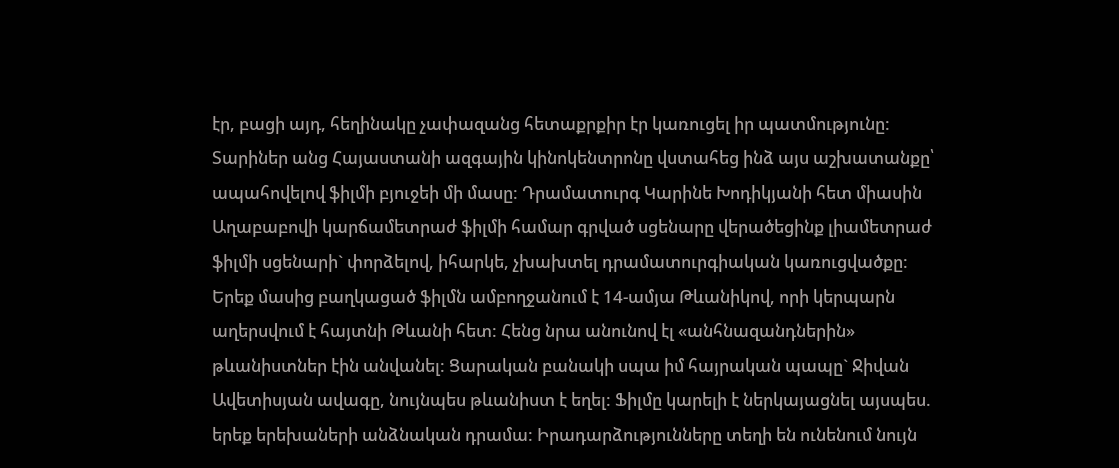էր, բացի այդ, հեղինակը չափազանց հետաքրքիր էր կառուցել իր պատմությունը:
Տարիներ անց Հայաստանի ազգային կինոկենտրոնը վստահեց ինձ այս աշխատանքը՝ ապահովելով ֆիլմի բյուջեի մի մասը: Դրամատուրգ Կարինե Խոդիկյանի հետ միասին Աղաբաբովի կարճամետրաժ ֆիլմի համար գրված սցենարը վերածեցինք լիամետրաժ ֆիլմի սցենարի` փորձելով, իհարկե, չխախտել դրամատուրգիական կառուցվածքը: Երեք մասից բաղկացած ֆիլմն ամբողջանում է 14-ամյա Թևանիկով, որի կերպարն աղերսվում է հայտնի Թևանի հետ: Հենց նրա անունով էլ «անհնազանդներին» թևանիստներ էին անվանել: Ցարական բանակի սպա իմ հայրական պապը` Ջիվան Ավետիսյան ավագը, նույնպես թևանիստ է եղել: Ֆիլմը կարելի է ներկայացնել այսպես. երեք երեխաների անձնական դրամա: Իրադարձությունները տեղի են ունենում նույն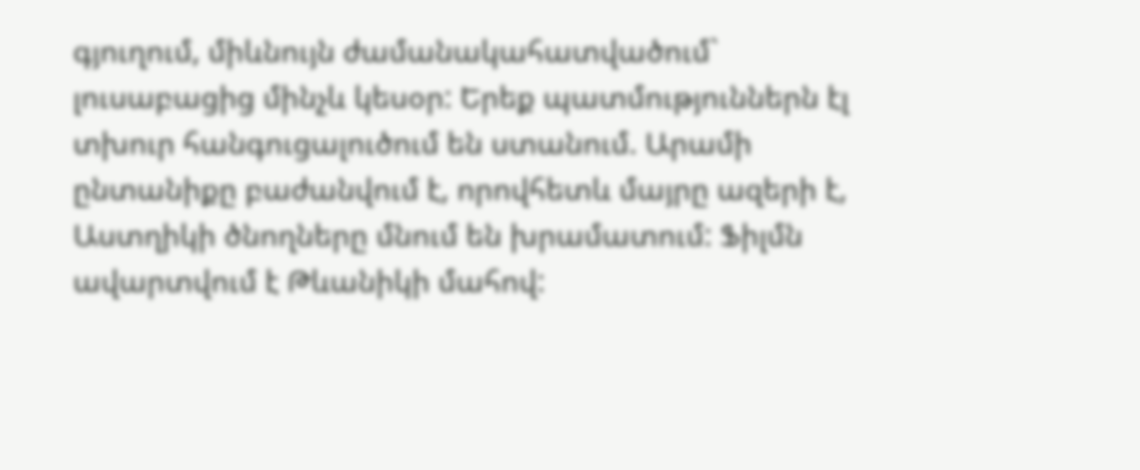գյուղում, միևնույն ժամանակահատվածում` լուսաբացից մինչև կեսօր: Երեք պատմություններն էլ տխուր հանգուցալուծում են ստանում. Արամի ընտանիքը բաժանվում է, որովհետև մայրը ազերի է, Աստղիկի ծնողները մնում են խրամատում: Ֆիլմն ավարտվում է Թևանիկի մահով: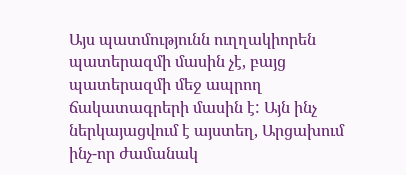Այս պատմությունն ուղղակիորեն պատերազմի մասին չէ, բայց պատերազմի մեջ ապրող ճակատագրերի մասին է: Այն ինչ ներկայացվում է այստեղ, Արցախում ինչ-որ ժամանակ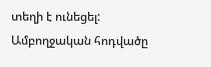տեղի է ունեցել:
Ամբողջական հոդվածը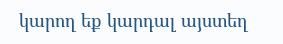կարող եք կարդալ այստեղ